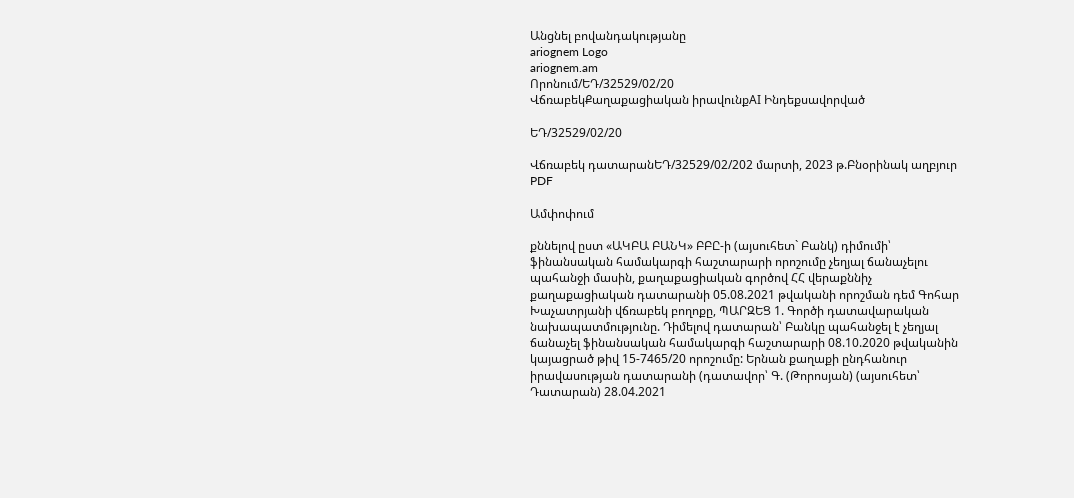Անցնել բովանդակությանը
ariognem Logo
ariognem.am
Որոնում/ԵԴ/32529/02/20
ՎճռաբեկՔաղաքացիական իրավունքAI Ինդեքսավորված

ԵԴ/32529/02/20

Վճռաբեկ դատարանԵԴ/32529/02/202 մարտի, 2023 թ.Բնօրինակ աղբյուր
PDF

Ամփոփում

քննելով ըստ «ԱԿԲԱ ԲԱՆԿ» ԲԲԸ-ի (այսուհետ` Բանկ) դիմումի՝ ֆինանսական համակարգի հաշտարարի որոշումը չեղյալ ճանաչելու պահանջի մասին, քաղաքացիական գործով ՀՀ վերաքննիչ քաղաքացիական դատարանի 05.08.2021 թվականի որոշման դեմ Գոհար Խաչատրյանի վճռաբեկ բողոքը, ՊԱՐԶԵՑ 1. Գործի դատավարական նախապատմությունը. Դիմելով դատարան՝ Բանկը պահանջել է չեղյալ ճանաչել ֆինանսական համակարգի հաշտարարի 08.10.2020 թվականին կայացրած թիվ 15-7465/20 որոշումը: Երնան քաղաքի ընդհանուր իրավասության դատարանի (դատավոր՝ Գ. (Թորոսյան) (այսուհետ՝ Դատարան) 28.04.2021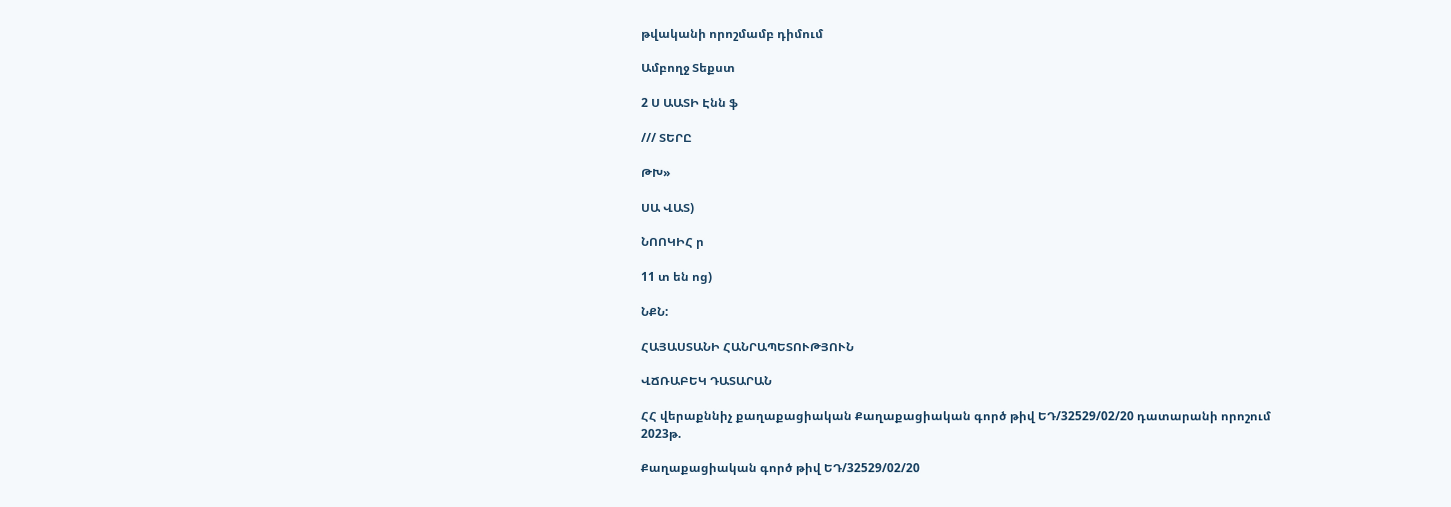թվականի որոշմամբ դիմում

Ամբողջ Տեքստ

2 Ս ԱԱՏԻ Էնն ֆ

/// ՏԵՐԸ

ԹԽ»

ՍԱ ՎԱՏ)

ՆՈՈԿԻՀ ր

11 տ են ոց)

ՆՔՆ:

ՀԱՅԱՍՏԱՆԻ ՀԱՆՐԱՊԵՏՈՒԹՅՈՒՆ

ՎՃՌԱԲԵԿ ԴԱՏԱՐԱՆ

ՀՀ վերաքննիչ քաղաքացիական Քաղաքացիական գործ թիվ ԵԴ/32529/02/20 դատարանի որոշում 2023թ.

Քաղաքացիական գործ թիվ ԵԴ/32529/02/20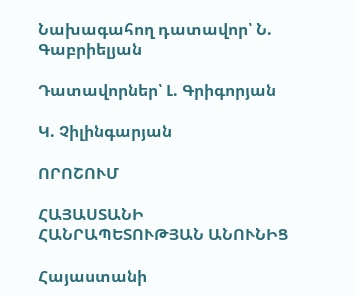Նախագահող դատավոր՝ Ն. Գաբրիելյան

Դատավորներ՝ Լ. Գրիգորյան

Կ. Չիլինգարյան

ՈՐՈՇՈՒՄ

ՀԱՅԱՍՏԱՆԻ ՀԱՆՐԱՊԵՏՈՒԹՅԱՆ ԱՆՈՒՆԻՑ

Հայաստանի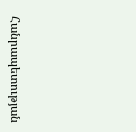Հանրապետության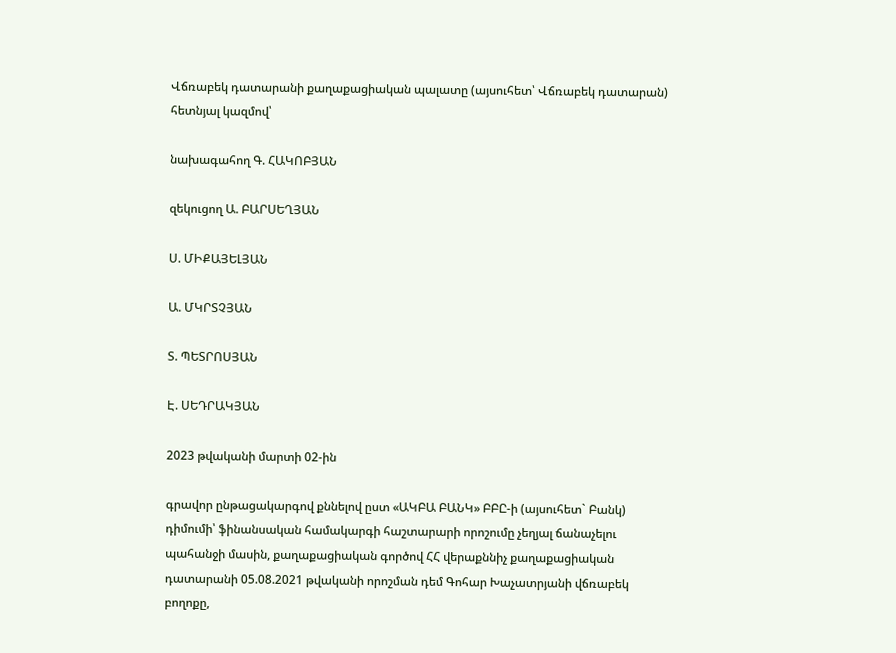Վճռաբեկ դատարանի քաղաքացիական պալատը (այսուհետ՝ Վճռաբեկ դատարան) հետնյալ կազմով՝

նախագահող Գ. ՀԱԿՈԲՅԱՆ

զեկուցող Ա. ԲԱՐՍԵՂՅԱՆ

Ս. ՄԻՔԱՅԵԼՅԱՆ

Ա. ՄԿՐՏՉՅԱՆ

Տ. ՊԵՏՐՈՍՅԱՆ

Է. ՍԵԴՐԱԿՅԱՆ

2023 թվականի մարտի 02-ին

գրավոր ընթացակարգով քննելով ըստ «ԱԿԲԱ ԲԱՆԿ» ԲԲԸ-ի (այսուհետ` Բանկ) դիմումի՝ ֆինանսական համակարգի հաշտարարի որոշումը չեղյալ ճանաչելու պահանջի մասին, քաղաքացիական գործով ՀՀ վերաքննիչ քաղաքացիական դատարանի 05.08.2021 թվականի որոշման դեմ Գոհար Խաչատրյանի վճռաբեկ բողոքը,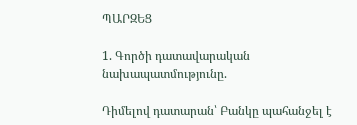ՊԱՐԶԵՑ

1. Գործի դատավարական նախապատմությունը.

Դիմելով դատարան՝ Բանկը պահանջել է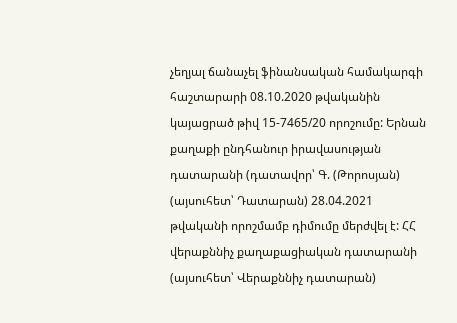չեղյալ ճանաչել ֆինանսական համակարգի հաշտարարի 08.10.2020 թվականին կայացրած թիվ 15-7465/20 որոշումը: Երնան քաղաքի ընդհանուր իրավասության դատարանի (դատավոր՝ Գ. (Թորոսյան) (այսուհետ՝ Դատարան) 28.04.2021 թվականի որոշմամբ դիմումը մերժվել է: ՀՀ վերաքննիչ քաղաքացիական դատարանի (այսուհետ՝ Վերաքննիչ դատարան)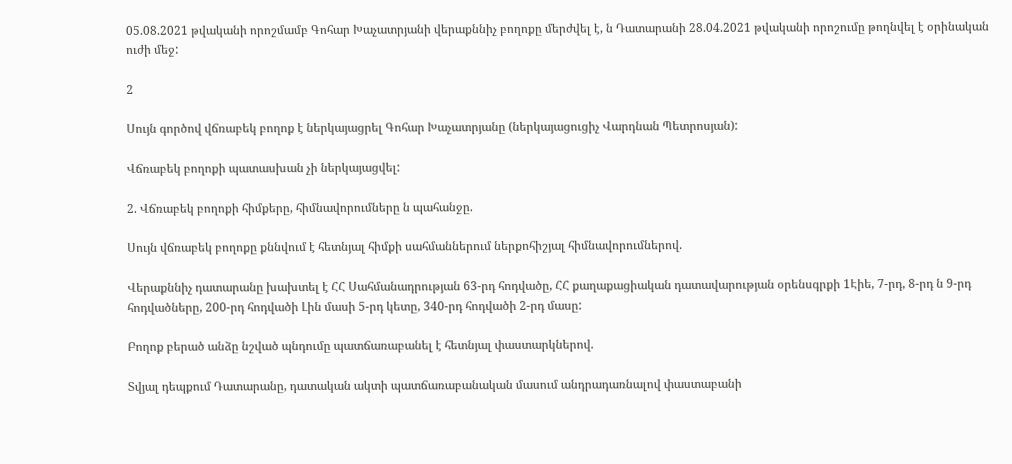05.08.2021 թվականի որոշմամբ Գոհար Խաչատրյանի վերաքննիչ բողոքը մերժվել է, ն Դատարանի 28.04.2021 թվականի որոշումը թողնվել է օրինական ուժի մեջ:

2

Սույն գործով վճռաբեկ բողոք է ներկայացրել Գոհար Խաչատրյանը (ներկայացուցիչ Վարդնան Պետրոսյան):

Վճռաբեկ բողոքի պատասխան չի ներկայացվել:

2. Վճռաբեկ բողոքի հիմքերը, հիմնավորումները ն պահանջը.

Սույն վճռաբեկ բողոքը քննվում է հետնյալ հիմքի սահմաններում ներքոհիշյալ հիմնավորումներով.

Վերաքննիչ դատարանը խախտել է ՀՀ Սահմանադրության 63-րդ հոդվածը, ՀՀ քաղաքացիական դատավարության օրենսգրքի 1Էիե, 7-րդ, 8-րդ ն 9-րդ հոդվածները, 200-րդ հոդվածի Լին մասի 5-րդ կետը, 340-րդ հոդվածի 2-րդ մասը:

Բողոք բերած անձը նշված պնդումը պատճառաբանել է հետնյալ փաստարկներով.

Տվյալ դեպքում Դատարանը, դատական ակտի պատճառաբանական մասում անդրադառնալով փաստաբանի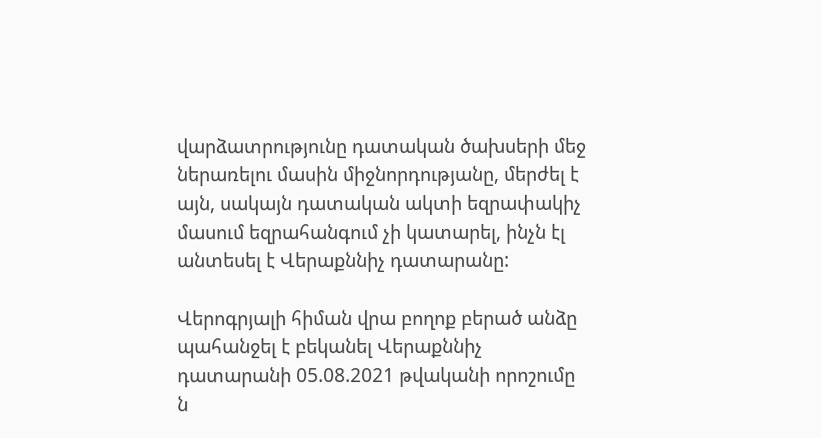վարձատրությունը դատական ծախսերի մեջ ներառելու մասին միջնորդությանը, մերժել է այն, սակայն դատական ակտի եզրափակիչ մասում եզրահանգում չի կատարել, ինչն էլ անտեսել է Վերաքննիչ դատարանը:

Վերոգրյալի հիման վրա բողոք բերած անձը պահանջել է բեկանել Վերաքննիչ դատարանի 05.08.2021 թվականի որոշումը ն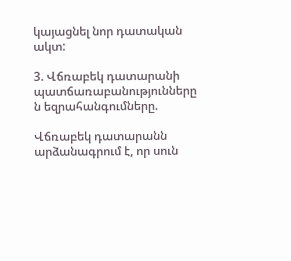կայացնել նոր դատական ակտ:

3. Վճռաբեկ դատարանի պատճառաբանությունները ն եզրահանգումները.

Վճռաբեկ դատարանն արձանագրում է, որ սուն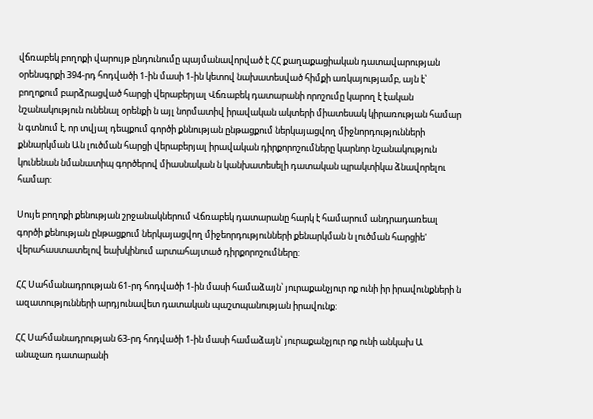վճռաբեկ բողոքի վարույթ ընդունումը պայմանավորված է ՀՀ քաղաքացիական դատավարության օրենսգրքի 394-րդ հոդվածի 1-ին մասի 1-ին կետով նախատեսված հիմքի առկայությամբ, այն է՝ բողոքում բարձրացված հարցի վերաբերյալ Վճռաբեկ դատարանի որոշումը կարող է էական նշանակություն ունենալ օրենքի ն այլ նորմատիվ իրավական ակտերի միատեսակ կիրառության համար ն գտնում է, որ տվյալ դեպքում գործի քննության ընթացքում ներկայացվող միջնորդությունների քննարկման Ան լուծման հարցի վերաբերյալ իրավական դիրքորոշումները կարնոր նշանակություն կունենան նմանատիպ գործերով միասնական ն կանխատեսելի դատական պրակտիկա ձնավորելու համար:

Սույե բողոքի քենության շրջանակներում Վճռաբեկ դատարանը հարկ է համարում անդրադառեալ գործի քենության ընթացքում ներկայացվող միջեորդությունների քենարկման ն լուծման հարցիե' վերահաստատելով եախկինում արտահայտած դիրքորոշումները:

ՀՀ Սահմանադրության 61-րդ հոդվածի 1-ին մասի համաձայն՝ յուրաքանչյուր ոք ունի իր իրավունքների ն ազատությունների արդյունավետ դատական պաշտպանության իրավունք:

ՀՀ Սահմանադրության 63-րդ հոդվածի 1-ին մասի համաձայն՝ յուրաքանչյուր ոք ունի անկախ Ա անաչառ դատարանի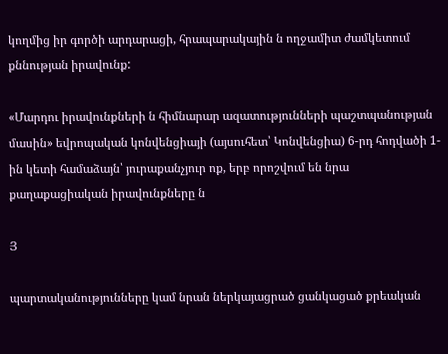կողմից իր գործի արդարացի, հրապարակային ն ողջամիտ ժամկետում քննության իրավունք:

«Մարդու իրավունքների ն հիմնարար ազատությունների պաշտպանության մասին» եվրոպական կոնվենցիայի (այսուհետ՝ Կոնվենցիա) 6-րդ հոդվածի 1-ին կետի համաձայն՝ յուրաքանչյուր ոք, երբ որոշվում են նրա քաղաքացիական իրավունքները ն

Յ

պարտականությունները կամ նրան ներկայացրած ցանկացած քրեական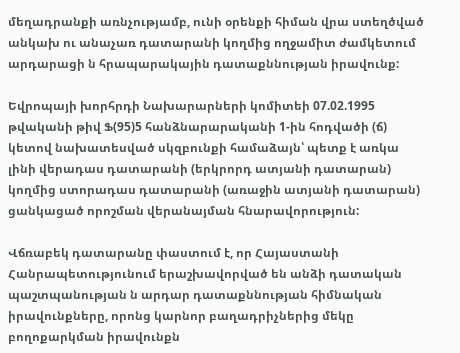մեղադրանքի առնչությամբ, ունի օրենքի հիման վրա ստեղծված անկախ ու անաչառ դատարանի կողմից ողջամիտ ժամկետում արդարացի ն հրապարակային դատաքննության իրավունք:

Եվրոպայի խորհրդի Նախարարների կոմիտեի 07.02.1995 թվականի թիվ Ֆ(95)5 հանձնարարականի 1-ին հոդվածի (ճ) կետով նախատեսված սկզբունքի համաձայն՝ պետք է առկա լինի վերադաս դատարանի (երկրորդ ատյանի դատարան) կողմից ստորադաս դատարանի (առաջին ատյանի դատարան) ցանկացած որոշման վերանայման հնարավորություն:

Վճռաբեկ դատարանը փաստում է, որ Հայաստանի Հանրապետությունում երաշխավորված են անձի դատական պաշտպանության ն արդար դատաքննության հիմնական իրավունքները, որոնց կարնոր բաղադրիչներից մեկը բողոքարկման իրավունքն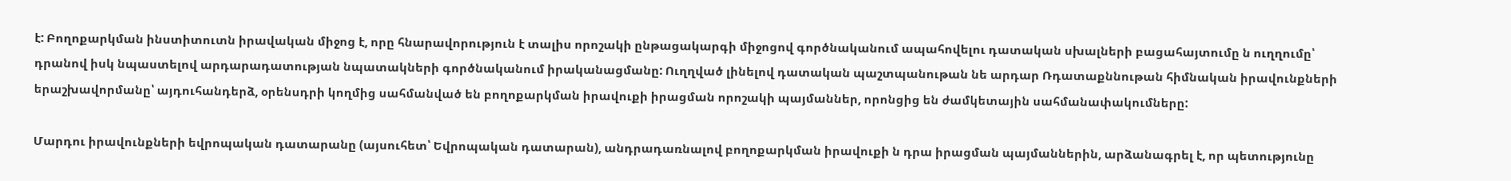է: Բողոքարկման ինստիտուտն իրավական միջոց է, որը հնարավորություն է տալիս որոշակի ընթացակարգի միջոցով գործնականում ապահովելու դատական սխալների բացահայտումը ն ուղղումը՝ դրանով իսկ նպաստելով արդարադատության նպատակների գործնականում իրականացմանը: Ուղղված լինելով դատական պաշտպանութան նե արդար Ռդատաքննութան հիմնական իրավունքների երաշխավորմանը՝ այդուհանդերձ, օրենսդրի կողմից սահմանված են բողոքարկման իրավուքի իրացման որոշակի պայմաններ, որոնցից են ժամկետային սահմանափակումները:

Մարդու իրավունքների եվրոպական դատարանը (այսուհետ՝ Եվրոպական դատարան), անդրադառնալով բողոքարկման իրավուքի ն դրա իրացման պայմաններին, արձանագրել է, որ պետությունը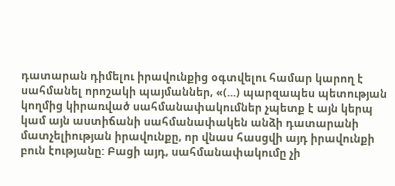դատարան դիմելու իրավունքից օգտվելու համար կարող է սահմանել որոշակի պայմաններ, «(...) պարզապես պետության կողմից կիրառված սահմանափակումներ չպետք է այն կերպ կամ այն աստիճանի սահմանափակեն անձի դատարանի մատչելիության իրավունքը, որ վնաս հասցվի այդ իրավունքի բուն էությանը: Բացի այդ, սահմանափակումը չի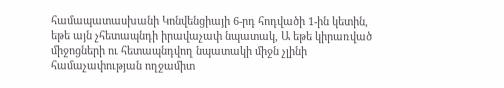համապատասխանի Կոնվենցիայի 6-րդ հոդվածի 1-ին կետին, եթե այն չհետապնդի իրավաչափ նպատակ, Ա եթե կիրառված միջոցների ու հետապնդվող նպատակի միջն չլինի համաչափության ողջամիտ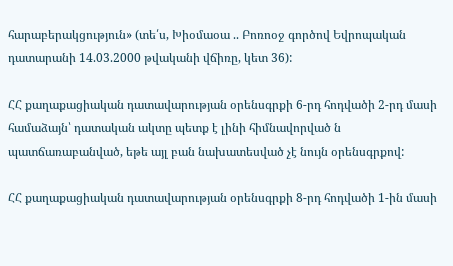հարաբերակցություն» (տե՛ս, Խիօմաօա .. Բոռոօջ գործով Եվրոպական դատարանի 14.03.2000 թվականի վճիռը, կետ 36):

ՀՀ քաղաքացիական դատավարության օրենսգրքի 6-րդ հոդվածի 2-րդ մասի համաձայն՝ դատական ակտը պետք է լինի հիմնավորված ն պատճառաբանված, եթե այլ բան նախատեսված չէ նույն օրենսգրքով:

ՀՀ քաղաքացիական դատավարության օրենսգրքի 8-րդ հոդվածի 1-ին մասի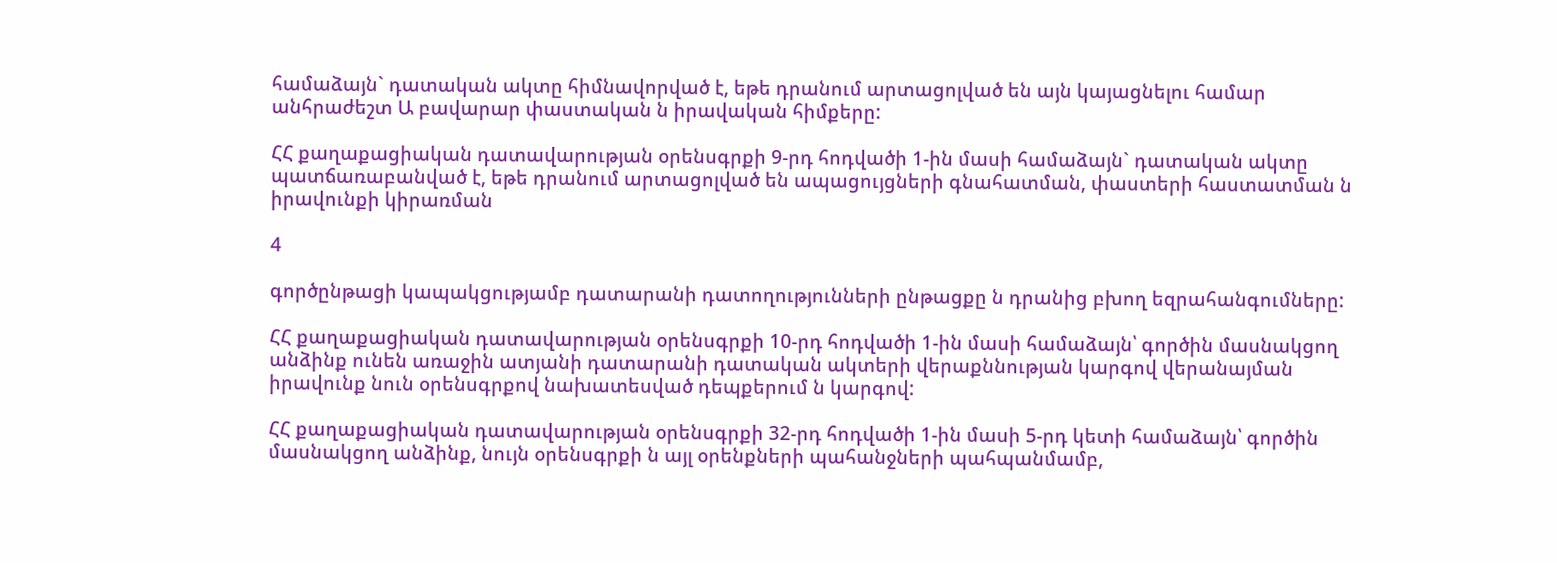համաձայն` դատական ակտը հիմնավորված է, եթե դրանում արտացոլված են այն կայացնելու համար անհրաժեշտ Ա բավարար փաստական ն իրավական հիմքերը:

ՀՀ քաղաքացիական դատավարության օրենսգրքի 9-րդ հոդվածի 1-ին մասի համաձայն` դատական ակտը պատճառաբանված է, եթե դրանում արտացոլված են ապացույցների գնահատման, փաստերի հաստատման ն իրավունքի կիրառման

4

գործընթացի կապակցությամբ դատարանի դատողությունների ընթացքը ն դրանից բխող եզրահանգումները:

ՀՀ քաղաքացիական դատավարության օրենսգրքի 10-րդ հոդվածի 1-ին մասի համաձայն՝ գործին մասնակցող անձինք ունեն առաջին ատյանի դատարանի դատական ակտերի վերաքննության կարգով վերանայման իրավունք նուն օրենսգրքով նախատեսված դեպքերում ն կարգով:

ՀՀ քաղաքացիական դատավարության օրենսգրքի 32-րդ հոդվածի 1-ին մասի 5-րդ կետի համաձայն՝ գործին մասնակցող անձինք, նույն օրենսգրքի ն այլ օրենքների պահանջների պահպանմամբ,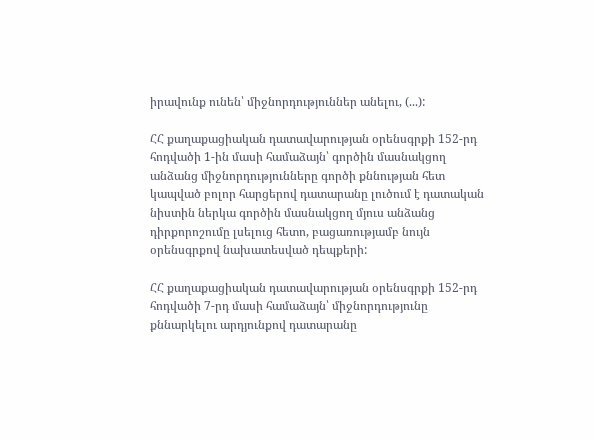իրավունք ունեն՝ միջնորդություններ անելու, (...):

ՀՀ քաղաքացիական դատավարության օրենսգրքի 152-րդ հոդվածի 1-ին մասի համաձայն՝ գործին մասնակցող անձանց միջնորդությունները գործի քննության հետ կապված բոլոր հարցերով դատարանը լուծում է դատական նիստին ներկա գործին մասնակցող մյուս անձանց դիրքորոշումը լսելուց հետո, բացառությամբ նույն օրենսգրքով նախատեսված դեպքերի:

ՀՀ քաղաքացիական դատավարության օրենսգրքի 152-րդ հոդվածի 7-րդ մասի համաձայն՝ միջնորդությունը քննարկելու արդյունքով դատարանը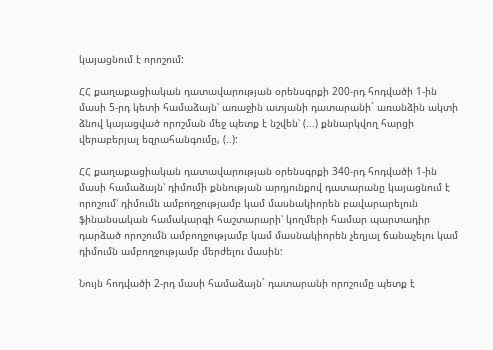կայացնում է որոշում:

ՀՀ քաղաքացիական դատավարության օրենսգրքի 200-րդ հոդվածի 1-ին մասի 5-րդ կետի համաձայն՝ առաջին ատյանի դատարանի` առանձին ակտի ձնով կայացված որոշման մեջ պետք է նշվեն՝ (...) քննարկվող հարցի վերաբերյալ եզրահանգումը, (..):

ՀՀ քաղաքացիական դատավարության օրենսգրքի 340-րդ հոդվածի 1-ին մասի համաձայն՝ դիմումի քննության արդյունքով դատարանը կայացնում է որոշում՝ դիմումն ամբողջությամբ կամ մասնակիորեն բավարարելուն ֆինանսական համակարգի հաշտարարի՝ կողմերի համար պարտադիր դարձած որոշումն ամբողջությամբ կամ մասնակիորեն չեղյալ ճանաչելու կամ դիմումն ամբողջությամբ մերժելու մասին:

Նույն հոդվածի 2-րդ մասի համաձայն` դատարանի որոշումը պետք է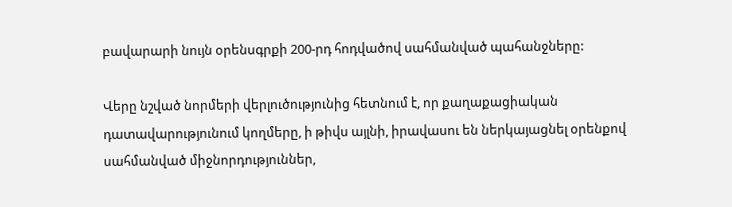բավարարի նույն օրենսգրքի 200-րդ հոդվածով սահմանված պահանջները:

Վերը նշված նորմերի վերլուծությունից հետնում է, որ քաղաքացիական դատավարությունում կողմերը, ի թիվս այլնի, իրավասու են ներկայացնել օրենքով սահմանված միջնորդություններ,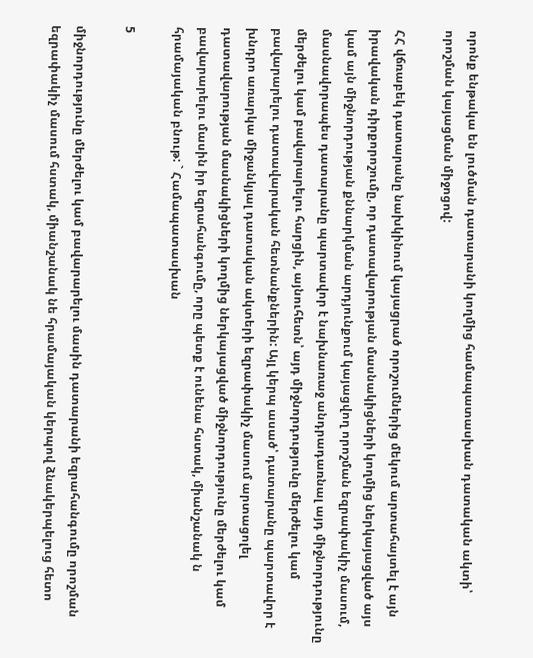որոնք ենթակա են լուծման դատարանի կողմից համապատասխան դատական ակտի՝ որոշման կայացման միջոցով:

ՀՀ վճռաբեկ դատարանը նախկինում կայացրած որոշումներից մեկում արտահայտել է այն իրավական դիրքորոշումը, որ դատավարության մասնակիցների կողմից ներկայացված այս կամ այն միջնորդության քննարկման արդյունքում կայացվող որոշման եզրափակիչ մասում, մասնավորապես դատարանը պարտավոր է նախնառաջ անդրադառնալ այդ միջնորդությունը մերժելու կամ բավարարելու հարցին, այնուհետն՝ այդ միջնորդությունը մերժելու կամ բավարարելու դատավարական հետնանքներին: Այլ կերպ ասած՝ դատարանը պարտավոր է խնդրո առարկա միջանկյալ դատական ակտերի եզրափակիչ մասում արտացոլել դատավարության մասնակիցների կողմից ներկայացված միջնորդությունը մերժելու կամ բավարարելու մասին իր եզրահանգումը, որը պետք է ունենա հստակ, միանշանակ ն հրամայական բնութ: ` Համապատասխան

5

միջնորդությունը մերժելու կամ բավարարելու մասին դատարանի եզրահանգումը որոշման եզրափակիչ մասում հստակ, միանշանակ նե հրամայական կերպով ձնակերպելուց հետո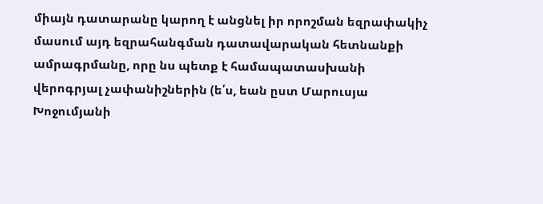միայն դատարանը կարող է անցնել իր որոշման եզրափակիչ մասում այդ եզրահանգման դատավարական հետնանքի ամրագրմանը, որը նս պետք է համապատասխանի վերոգրյալ չափանիշներին (ե՛ս, եան ըստ Մարուսյա Խոջումյանի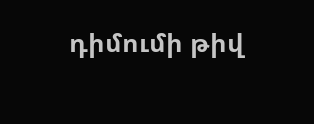դիմումի թիվ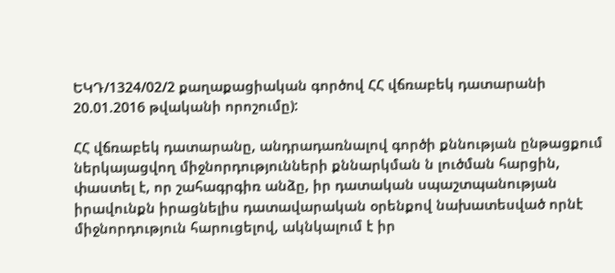ԵԿԴ/1324/02/2 քաղաքացիական գործով ՀՀ վճռաբեկ դատարանի 20.01.2016 թվականի որոշումը):

ՀՀ վճռաբեկ դատարանը, անդրադառնալով գործի քննության ընթացքում ներկայացվող միջնորդությունների քննարկման ն լուծման հարցին, փաստել է, որ շահագրգիռ անձը, իր դատական սպաշտպանության իրավունքն իրացնելիս դատավարական օրենքով նախատեսված որնէ միջնորդություն հարուցելով, ակնկալում է իր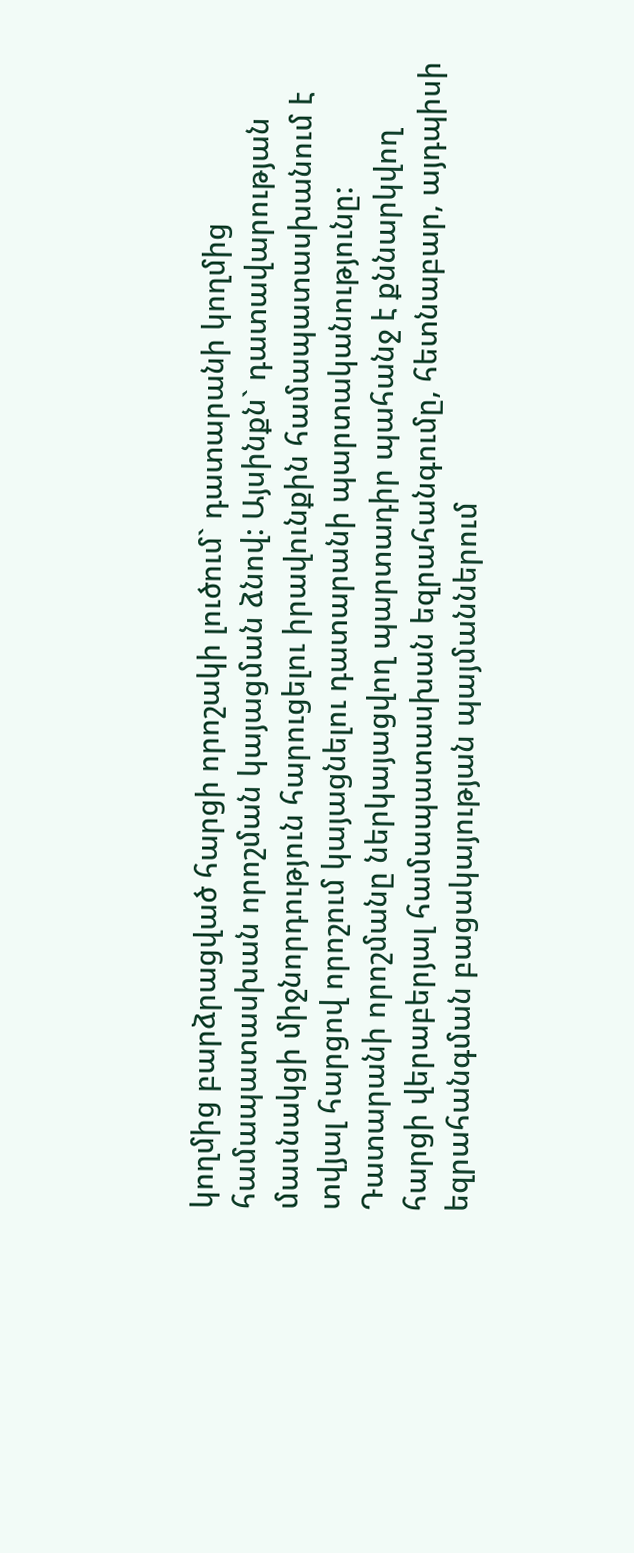կողմից բարձրացված հարցի որոշակի լուծում` դատարանի կողմից համապատասխան որոշման կայացման ձնով: Այսինքն` դատավարության մասնակցի միջնորդություն հարուցելու իրավունքին համապատասխանում է տվյալ հարցով որոշում կայացնելու դատարանի պարտականությունը: Դատարանի որոշմանը ներկայացվող պարտադիր պահանջ է քննարկվող հարցի վերաբերյալ համապատասխան եզրահանգումը, հետնաբար, այդպիսի եզրահանգման բացակայության պայմաններում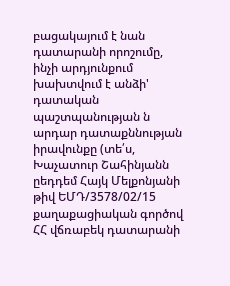բացակայում է նան դատարանի որոշումը, ինչի արդյունքում խախտվում է անձի' դատական պաշտպանության ն արդար դատաքննության իրավունքը (տե՛ս, Խաչատուր Շահինյանն ըեդդեմ Հայկ Մելքոնյանի թիվ ԵՄԴ/3578/02/15 քաղաքացիական գործով ՀՀ վճռաբեկ դատարանի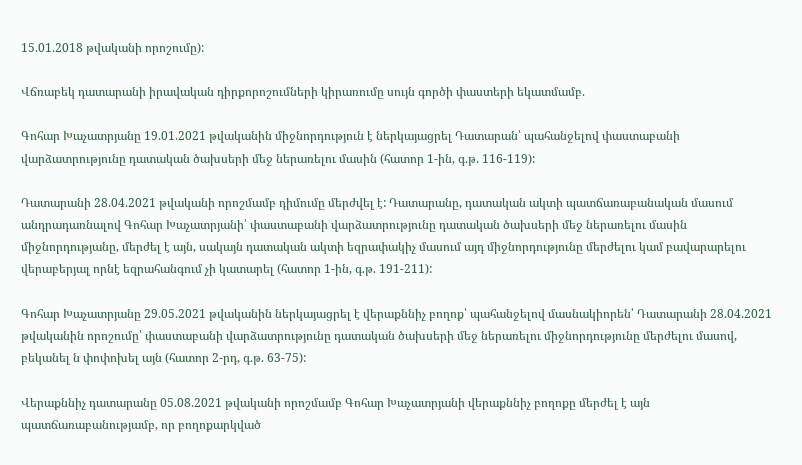15.01.2018 թվականի որոշումը):

Վճռաբեկ դատարանի իրավական դիրքորոշումների կիրառումը սույն գործի փաստերի եկատմամբ.

Գոհար Խաչատրյանը 19.01.2021 թվականին միջնորդություն է ներկայացրել Դատարան՝ պահանջելով փաստաբանի վարձատրությունը դատական ծախսերի մեջ ներառելու մասին (հատոր 1-ին, գ.թ. 116-119):

Դատարանի 28.04.2021 թվականի որոշմամբ դիմումը մերժվել է: Դատարանը, դատական ակտի պատճառաբանական մասում անդրադառնալով Գոհար Խաչատրյանի՝ փաստաբանի վարձատրությունը դատական ծախսերի մեջ ներառելու մասին միջնորդությանը, մերժել է այն, սակայն դատական ակտի եզրափակիչ մասում այդ միջնորդությունը մերժելու կամ բավարարելու վերաբերյալ որնէ եզրահանգում չի կատարել (հատոր 1-ին, գ.թ. 191-211):

Գոհար Խաչատրյանը 29.05.2021 թվականին ներկայացրել է վերաքննիչ բողոք՝ պահանջելով մասնակիորեն՝ Դատարանի 28.04.2021 թվականին որոշումը՝ փաստաբանի վարձատրությունը դատական ծախսերի մեջ ներառելու միջնորդությունը մերժելու մասով, բեկանել ն փոփոխել այն (հատոր 2-րդ, գ.թ. 63-75):

Վերաքննիչ դատարանը 05.08.2021 թվականի որոշմամբ Գոհար Խաչատրյանի վերաքննիչ բողոքը մերժել է այն պատճառաբանությամբ, որ բողոքարկված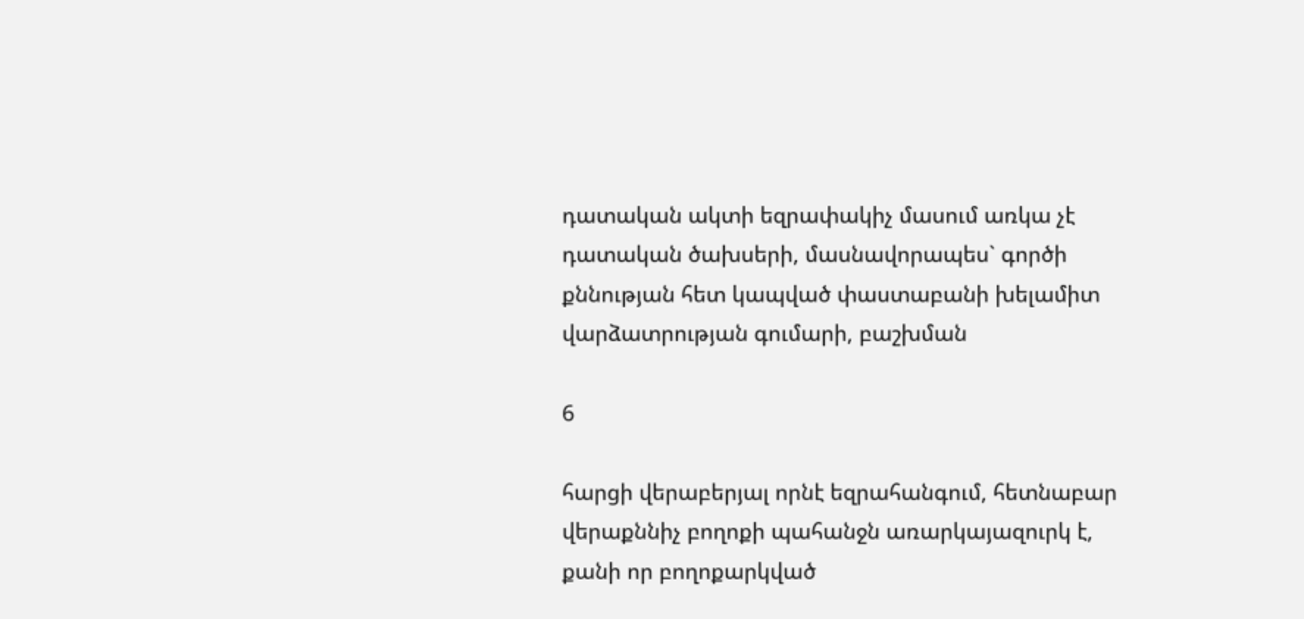դատական ակտի եզրափակիչ մասում առկա չէ դատական ծախսերի, մասնավորապես` գործի քննության հետ կապված փաստաբանի խելամիտ վարձատրության գումարի, բաշխման

6

հարցի վերաբերյալ որնէ եզրահանգում, հետնաբար վերաքննիչ բողոքի պահանջն առարկայազուրկ է, քանի որ բողոքարկված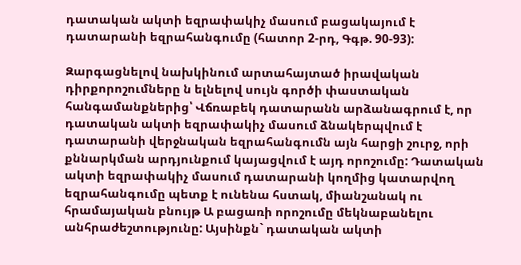դատական ակտի եզրափակիչ մասում բացակայում է դատարանի եզրահանգումը (հատոր 2-րդ, Գգթ. 90-93):

Զարգացնելով նախկինում արտահայտած իրավական դիրքորոշումները ն ելնելով սույն գործի փաստական հանգամանքներից՝ Վճռաբեկ դատարանն արձանագրում է, որ դատական ակտի եզրափակիչ մասում ձնակերպվում է դատարանի վերջնական եզրահանգումն այն հարցի շուրջ, որի քննարկման արդյունքում կայացվում է այդ որոշումը: Դատական ակտի եզրափակիչ մասում դատարանի կողմից կատարվող եզրահանգումը պետք է ունենա հստակ, միանշանակ ու հրամայական բնույթ Ա բացառի որոշումը մեկնաբանելու անհրաժեշտությունը: Այսինքն` դատական ակտի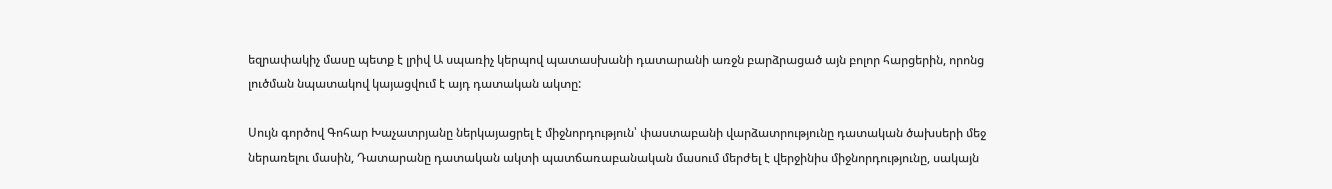եզրափակիչ մասը պետք է լրիվ Ա սպառիչ կերպով պատասխանի դատարանի առջն բարձրացած այն բոլոր հարցերին, որոնց լուծման նպատակով կայացվում է այդ դատական ակտը:

Սույն գործով Գոհար Խաչատրյանը ներկայացրել է միջնորդություն՝ փաստաբանի վարձատրությունը դատական ծախսերի մեջ ներառելու մասին, Դատարանը դատական ակտի պատճառաբանական մասում մերժել է վերջինիս միջնորդությունը, սակայն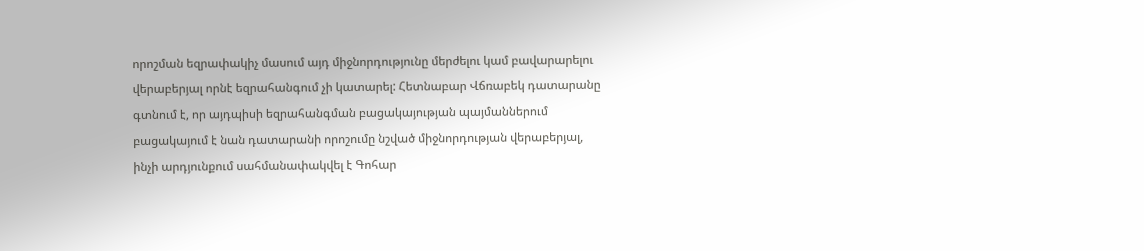որոշման եզրափակիչ մասում այդ միջնորդությունը մերժելու կամ բավարարելու վերաբերյալ որնէ եզրահանգում չի կատարել: Հետնաբար Վճռաբեկ դատարանը գտնում է, որ այդպիսի եզրահանգման բացակայության պայմաններում բացակայում է նան դատարանի որոշումը նշված միջնորդության վերաբերյալ, ինչի արդյունքում սահմանափակվել է Գոհար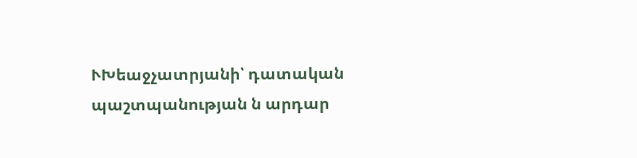ՒԽեաջչատրյանի՝ դատական պաշտպանության ն արդար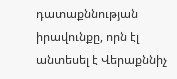դատաքննության իրավունքը, որն էլ անտեսել է Վերաքննիչ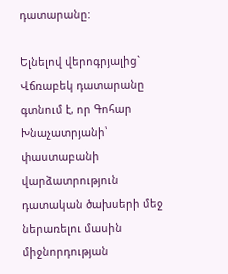դատարանը:

Ելնելով վերոգրյալից` Վճռաբեկ դատարանը գտնում է, որ Գոհար Խնաչատրյանի՝ փաստաբանի վարձատրություն դատական ծախսերի մեջ ներառելու մասին միջնորդության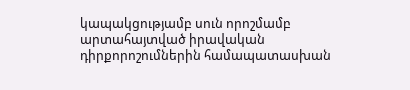կապակցությամբ սուն որոշմամբ արտահայտված իրավական դիրքորոշումներին համապատասխան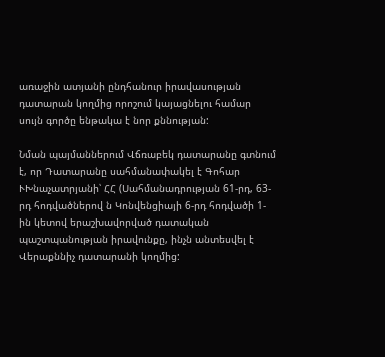առաջին ատյանի ընդհանուր իրավասության դատարան կողմից որոշում կայացնելու համար սույն գործը ենթակա է նոր քննության:

Նման պայմաններում Վճռաբեկ դատարանը գտնում է, որ Դատարանը սահմանափակել է Գոհար ՒԽնաչատրյանի՝ ՀՀ (Սահմանադրության 61-րդ, 63-րդ հոդվածներով ն Կոնվենցիայի 6-րդ հոդվածի 1-ին կետով երաշխավորված դատական պաշտպանության իրավունքը, ինչն անտեսվել է Վերաքննիչ դատարանի կողմից: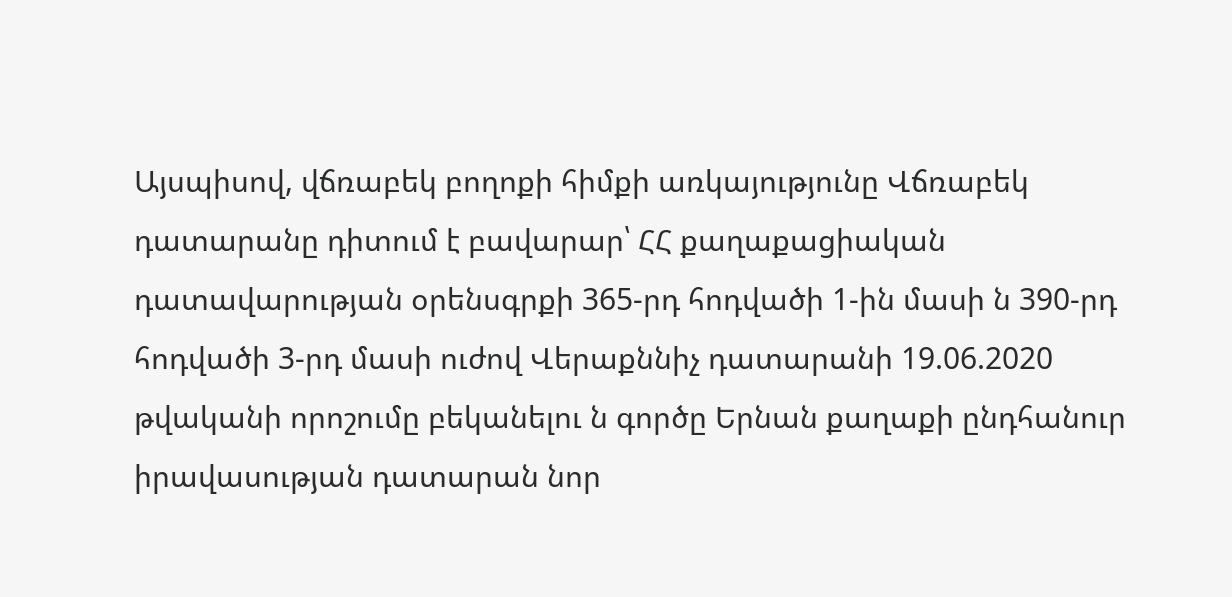Այսպիսով, վճռաբեկ բողոքի հիմքի առկայությունը Վճռաբեկ դատարանը դիտում է բավարար՝ ՀՀ քաղաքացիական դատավարության օրենսգրքի 365-րդ հոդվածի 1-ին մասի ն 390-րդ հոդվածի 3-րդ մասի ուժով Վերաքննիչ դատարանի 19.06.2020 թվականի որոշումը բեկանելու ն գործը Երնան քաղաքի ընդհանուր իրավասության դատարան նոր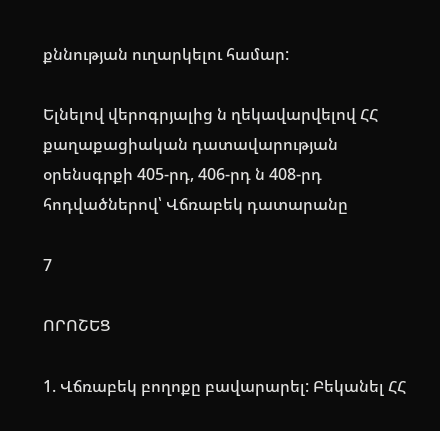քննության ուղարկելու համար:

Ելնելով վերոգրյալից ն ղեկավարվելով ՀՀ քաղաքացիական դատավարության օրենսգրքի 405-րդ, 406-րդ ն 408-րդ հոդվածներով՝ Վճռաբեկ դատարանը

7

ՈՐՈՇԵՑ

1. Վճռաբեկ բողոքը բավարարել: Բեկանել ՀՀ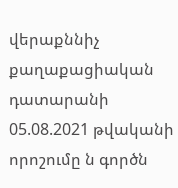վերաքննիչ քաղաքացիական դատարանի 05.08.2021 թվականի որոշումը ն գործն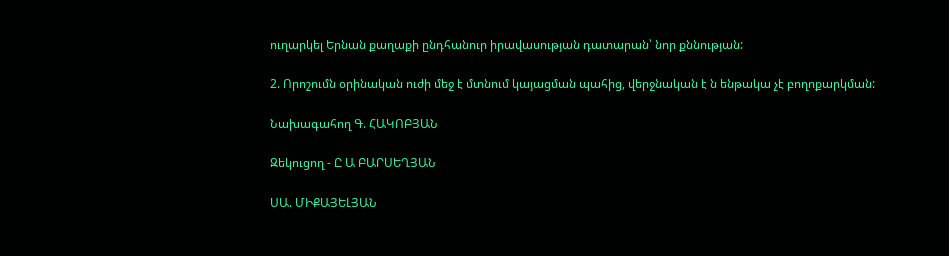ուղարկել Երնան քաղաքի ընդհանուր իրավասության դատարան՝ նոր քննության:

2. Որոշումն օրինական ուժի մեջ է մտնում կայացման պահից, վերջնական է ն ենթակա չէ բողոքարկման:

Նախագահող Գ. ՀԱԿՈԲՅԱՆ

Զեկուցող - Ը Ա ԲԱՐՍԵՂՅԱՆ

ՍԱ. ՄԻՔԱՅԵԼՅԱՆ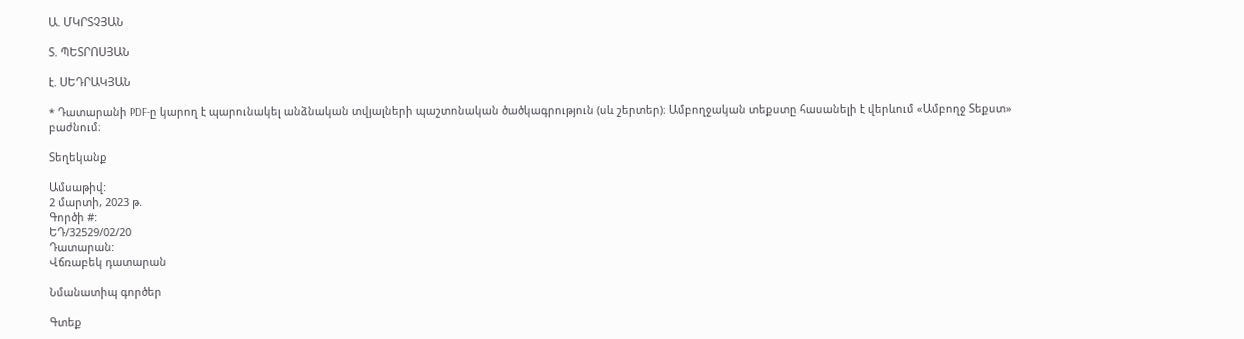Ա. ՄԿՐՏՉՅԱՆ

Տ. ՊԵՏՐՈՍՅԱՆ

է. ՍԵԴՐԱԿՅԱՆ

* Դատարանի PDF-ը կարող է պարունակել անձնական տվյալների պաշտոնական ծածկագրություն (սև շերտեր)։ Ամբողջական տեքստը հասանելի է վերևում «Ամբողջ Տեքստ» բաժնում։

Տեղեկանք

Ամսաթիվ:
2 մարտի, 2023 թ.
Գործի #:
ԵԴ/32529/02/20
Դատարան:
Վճռաբեկ դատարան

Նմանատիպ գործեր

Գտեք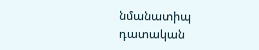նմանատիպ դատական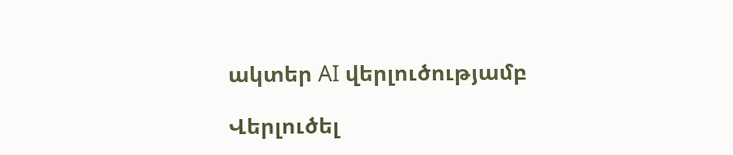ակտեր AI վերլուծությամբ

Վերլուծել